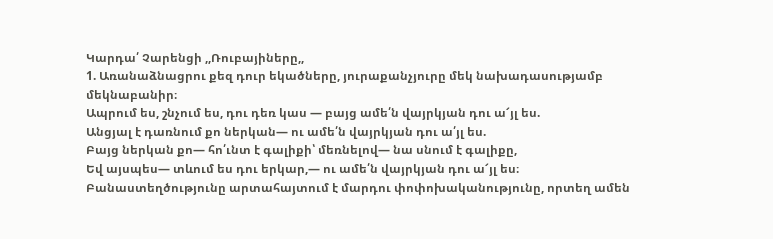Կարդա՛ Չարենցի ,,Ռուբայիները,,
1. Առանաձնացրու քեզ դուր եկածները, յուրաքանչյուրը մեկ նախադասությամբ մեկնաբանիր։
Ապրում ես, շնչում ես, դու դեռ կաս — բայց ամե՛ն վայրկյան դու ա՜յլ ես.
Անցյալ է դառնում քո ներկան— ու ամե՛ն վայրկյան դու ա՛յլ ես.
Բայց ներկան քո— հո՛ւնտ է գալիքի՝ մեռնելով— նա սնում է գալիքը,
Եվ այսպես— տևում ես դու երկար,— ու ամե՛ն վայրկյան դու ա՜յլ ես։
Բանաստեղծությունը արտահայտում է մարդու փոփոխականությունը, որտեղ ամեն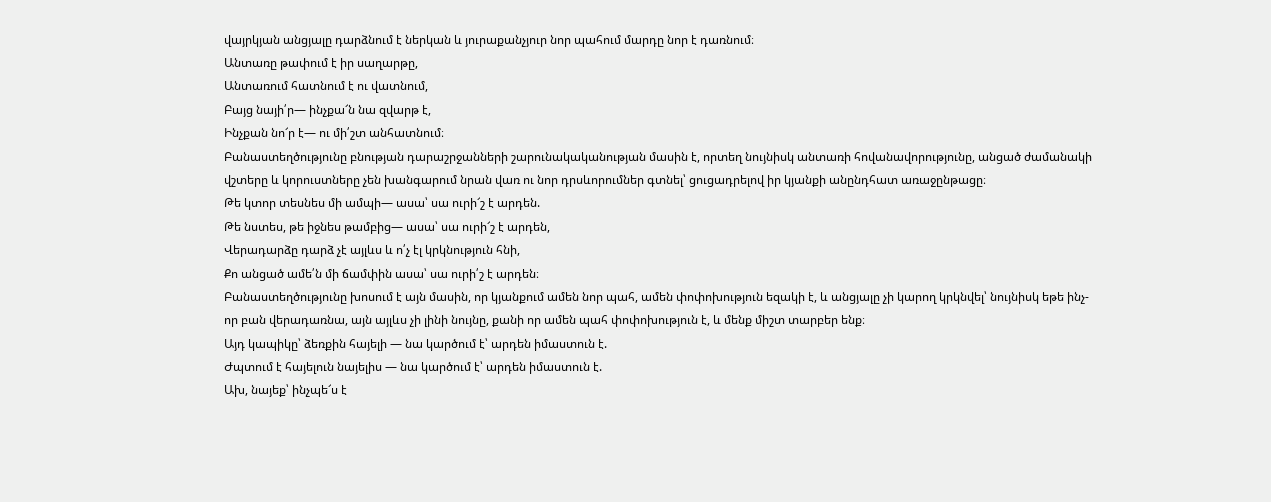վայրկյան անցյալը դարձնում է ներկան և յուրաքանչյուր նոր պահում մարդը նոր է դառնում։
Անտառը թափում է իր սաղարթը,
Անտառում հատնում է ու վատնում,
Բայց նայի՛ր— ինչքա՜ն նա զվարթ է,
Ինչքան նո՜ր է— ու մի՛շտ անհատնում։
Բանաստեղծությունը բնության դարաշրջանների շարունակականության մասին է, որտեղ նույնիսկ անտառի հովանավորությունը, անցած ժամանակի վշտերը և կորուստները չեն խանգարում նրան վառ ու նոր դրսևորումներ գտնել՝ ցուցադրելով իր կյանքի անընդհատ առաջընթացը։
Թե կտոր տեսնես մի ամպի— ասա՝ սա ուրի՜շ է արդեն.
Թե նստես, թե իջնես թամբից— ասա՝ սա ուրի՜շ է արդեն,
Վերադարձը դարձ չէ այլևս և ո՛չ էլ կրկնություն հնի,
Քո անցած ամե՛ն մի ճամփին ասա՝ սա ուրի՛շ է արդեն։
Բանաստեղծությունը խոսում է այն մասին, որ կյանքում ամեն նոր պահ, ամեն փոփոխություն եզակի է, և անցյալը չի կարող կրկնվել՝ նույնիսկ եթե ինչ-որ բան վերադառնա, այն այլևս չի լինի նույնը, քանի որ ամեն պահ փոփոխություն է, և մենք միշտ տարբեր ենք։
Այդ կապիկը՝ ձեռքին հայելի — նա կարծում է՝ արդեն իմաստուն է.
Ժպտում է հայելուն նայելիս — նա կարծում է՝ արդեն իմաստուն է.
Ախ, նայեք՝ ինչպե՜ս է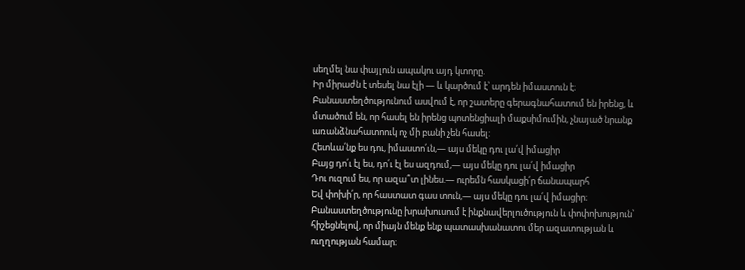սեղմել նա փայլուն ապակու այդ կտորը.
Իր միրաժն է տեսել նա էլի — և կարծում է՝ արդեն իմաստուն է։
Բանաստեղծությունում ասվում է, որ շատերը գերագնահատում են իրենց, և մտածում են, որ հասել են իրենց պոտենցիալի մաքսիմումին, չնայած նրանք առանձնահատոուկ ոչ մի բանի չեն հասել:
Հետևա՛նք ես դու, իմաստո՛ւն,— այս մեկը դու լա՛վ իմացիր
Բայց դո՛ւ էլ ես, դո՛ւ էլ ես ազդում,— այս մեկը դու լա՛վ իմացիր
Դու ուզում ես, որ ազա՞տ լինես.— ուրեմն հասկացի՛ր ճանապարհ
Եվ փոխի՛ր, որ հաստատ գաս տուն,— այս մեկը դու լա՛վ իմացիր։
Բանաստեղծությունը խրախուսում է ինքնավերլուծություն և փոփոխություն՝ հիշեցնելով, որ միայն մենք ենք պատասխանատու մեր ազատության և ուղղության համար։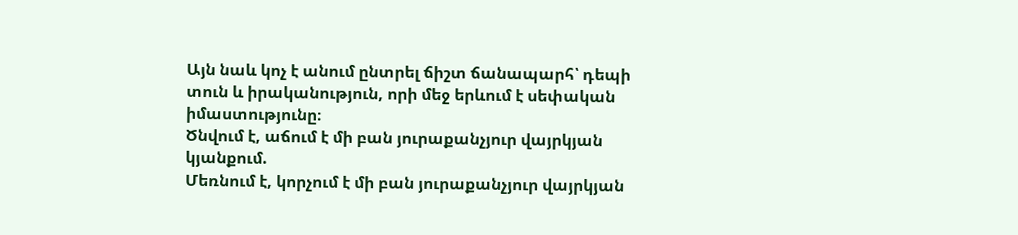Այն նաև կոչ է անում ընտրել ճիշտ ճանապարհ՝ դեպի տուն և իրականություն, որի մեջ երևում է սեփական իմաստությունը։
Ծնվում է, աճում է մի բան յուրաքանչյուր վայրկյան կյանքում.
Մեռնում է, կորչում է մի բան յուրաքանչյուր վայրկյան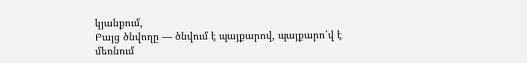կյանքում,
Բայց ծնվողը — ծնվում է պայքարով, պայքարո՛վ է մեռնում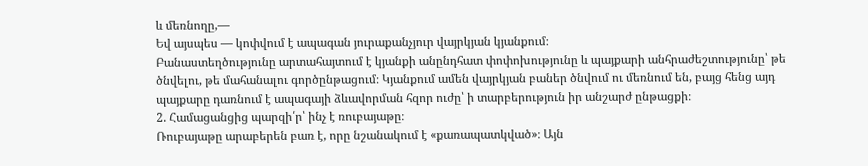և մեռնողը,—
Եվ այսպես — կոփվում է ապագան յուրաքանչյուր վայրկյան կյանքում։
Բանաստեղծությունը արտահայտում է կյանքի անընդհատ փոփոխությունը և պայքարի անհրաժեշտությունը՝ թե ծնվելու, թե մահանալու գործընթացում։ Կյանքում ամեն վայրկյան բաներ ծնվում ու մեռնում են, բայց հենց այդ պայքարը դառնում է ապագայի ձևավորման հզոր ուժը՝ ի տարբերություն իր անշարժ ընթացքի։
2. Համացանցից պարզի՛ր՝ ինչ է ռուբայաթը։
Ռուբայաթը արաբերեն բառ է, որը նշանակում է «քառապատկված»։ Այն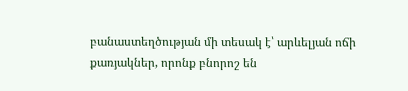բանաստեղծության մի տեսակ է՝ արևելյան ոճի քառյակներ, որոնք բնորոշ են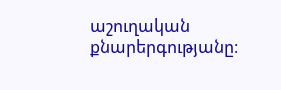աշուղական քնարերգությանը։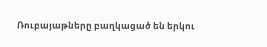Ռուբայաթները բաղկացած են երկու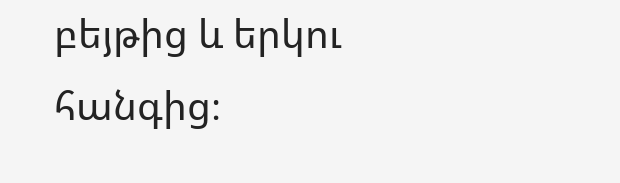բեյթից և երկու հանգից։